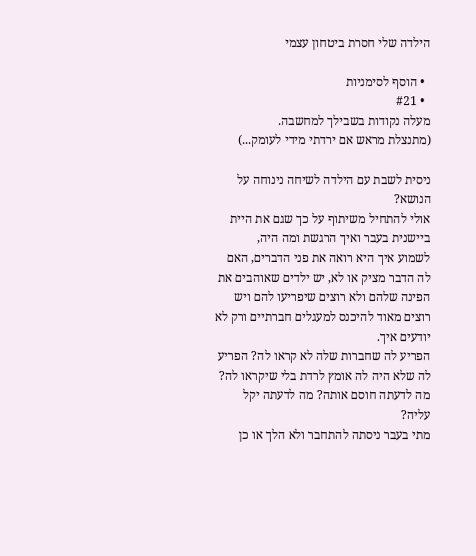הילדה שלי חסרת ביטחון עצמי

  • הוסף לסימניות
  • #21
מעלה נקודות בשבילך למחשבה.
(מתנצלת מראש אם ירדתי מידי לעומק...)

ניסית לשבת עם הילדה לשיחה נינוחה על הנושא?
אולי להתחיל משיתוף על כך שגם את היית ביישנית בעבר ואיך הרגשת ומה היה,
לשמוע איך היא רואה את פני הדברים, האם לה הדבר מציק או לא, יש ילדים שאוהבים את הפינה שלהם ולא רוצים שיפריעו להם ויש רוצים מאוד להיכנס למעגלים חברתיים ורק לא יודעים איך.
הפריע לה שחברות שלה לא קראו לה? הפריע לה שלא היה לה אומץ לרדת בלי שיקראו לה?
מה לדעתה חוסם אותה? מה לדעתה יקל עליה?
מתי בעבר ניסתה להתחבר ולא הלך או כן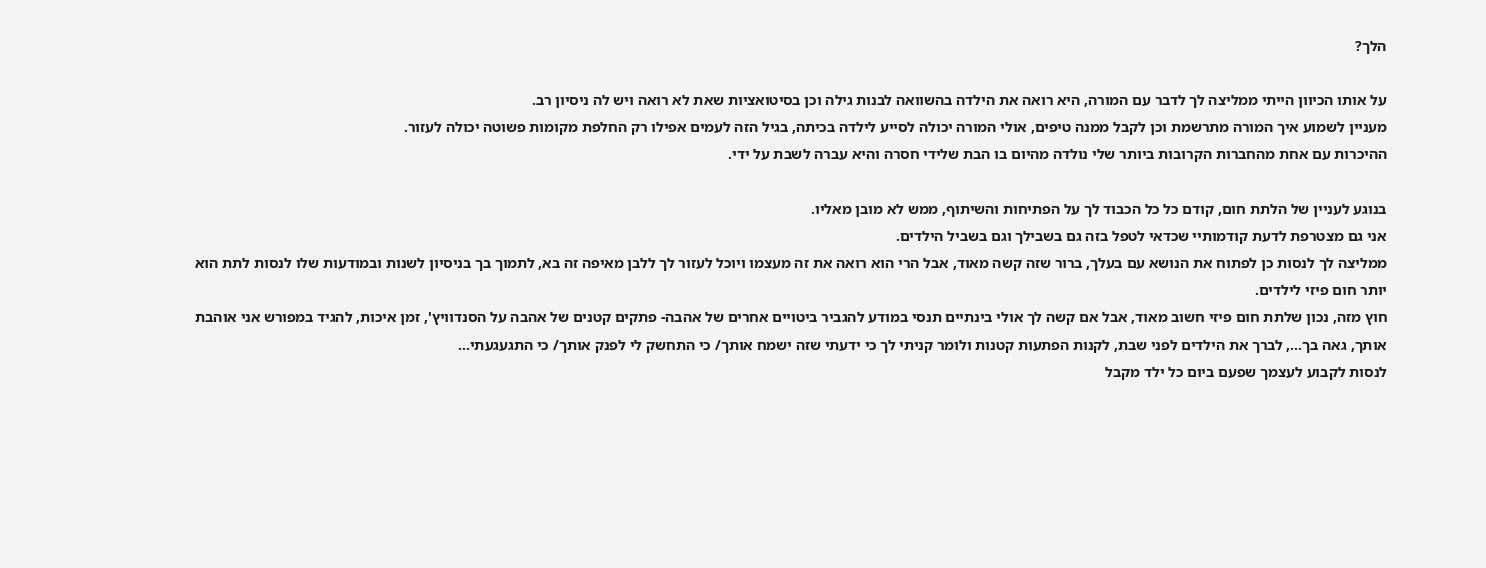הלך?

על אותו הכיוון הייתי ממליצה לך לדבר עם המורה, היא רואה את הילדה בהשוואה לבנות גילה וכן בסיטואציות שאת לא רואה ויש לה ניסיון רב.
מעניין לשמוע איך המורה מתרשמת וכן לקבל ממנה טיפים, אולי המורה יכולה לסייע לילדה בכיתה, בגיל הזה לעמים אפילו רק החלפת מקומות פשוטה יכולה לעזור.
ההיכרות עם אחת מהחברות הקרובות ביותר שלי נולדה מהיום בו הבת שלידי חסרה והיא עברה לשבת על ידי.

בנוגע לעניין של הלתת חום, קודם כל כל הכבוד לך על הפתיחות והשיתוף, ממש לא מובן מאליו.
אני גם מצטרפת לדעת קודמותיי שכדאי לטפל בזה גם בשבילך וגם בשביל הילדים.
ממליצה לך לנסות כן לפתוח את הנושא עם בעלך, ברור שזה קשה מאוד, אבל הרי הוא רואה את זה מעצמו ויוכל לעזור לך ללבן מאיפה זה בא, לתמוך בך בניסיון לשנות ובמודעות שלו לנסות לתת הוא יותר חום פיזי לילדים.
חוץ מזה, נכון שלתת חום פיזי חשוב מאוד, אבל אם קשה לך אולי בינתיים תנסי במודע להגביר ביטויים אחרים של אהבה- פתקים קטנים של אהבה על הסנדוויץ', זמן איכות, להגיד במפורש אני אוהבת אותך, גאה בך..., לברך את הילדים לפני שבת, לקנות הפתעות קטנות ולומר קניתי לך כי ידעתי שזה ישמח אותך/ כי התחשק לי לפנק אותך/ כי התגעגעתי...
לנסות לקבוע לעצמך שפעם ביום כל ילד מקבל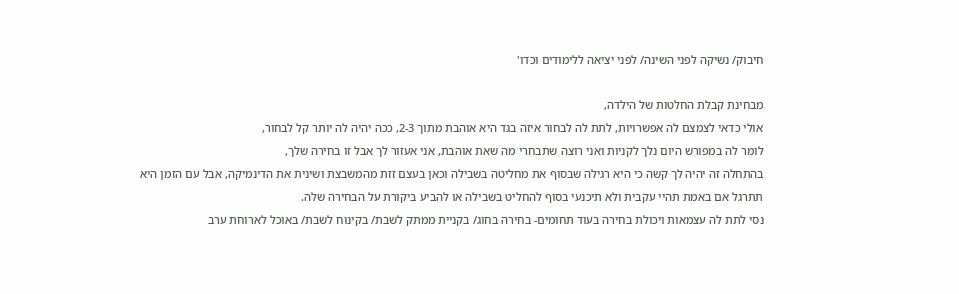חיבוק/ נשיקה לפני השינה/ לפני יציאה ללימודים וכדו'

מבחינת קבלת החלטות של הילדה,
אולי כדאי לצמצם לה אפשרויות, לתת לה לבחור איזה בגד היא אוהבת מתוך 2-3, ככה יהיה לה יותר קל לבחור,
לומר לה במפורש היום נלך לקניות ואני רוצה שתבחרי מה שאת אוהבת, אני אעזור לך אבל זו בחירה שלך,
בהתחלה זה יהיה לך קשה כי היא רגילה שבסוף את מחליטה בשבילה וכאן בעצם זזת מהמשבצת ושינית את הדינמיקה, אבל עם הזמן היא תתרגל אם באמת תהיי עקבית ולא תיכנעי בסוף להחליט בשבילה או להביע ביקורת על הבחירה שלה.
נסי לתת לה עצמאות ויכולת בחירה בעוד תחומים- בחירה בחוג/ בקניית ממתק לשבת/ בקינוח לשבת/ באוכל לארוחת ערב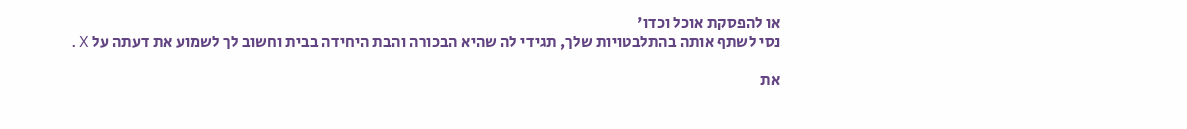או להפסקת אוכל וכדו'
נסי לשתף אותה בהתלבטויות שלך, תגידי לה שהיא הבכורה והבת היחידה בבית וחשוב לך לשמוע את דעתה על X.

את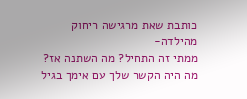כותבת שאת מרגישה ריחוק מהילדה-
ממתי זה התחיל? מה השתנה אז?
מה היה הקשר שלך עם אימך בגיל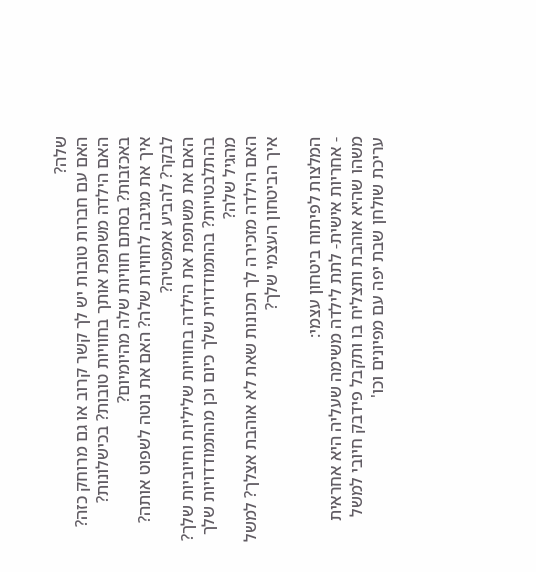שלה?
האם עם חברות טובות יש לך קשר קרוב או גם מרוחק כזה?
האם הילדה משתפת אותך בחוויות טובות? בכישלונות? באכזבות? בסתם חוויות שלה מהיומיום?
איך את מגיבה לחוויות שלה? האם את נוטה לשפוט אותה? לבקר? להביע אמפטיה?
האם את משתפת את הילדה בחוויות שליליות וחיוביות שלך? בהתלבטויות? בהתמודדוית שלך כיום וכן מהתמודדויות שלך מהגיל שלה?
האם הילדה מזכירה לך תכונות שאת לא אוהבת אצלך? למשל איך הביטחון העצמי שלך?

המלצות לפיתוח ביטחון עצמי:
- אחריות אישית- לתת לילדה משימה שעליה היא אחראית משהו שהיא אוהבת ותצליח בו ותקבל פידבק חיובי למשל עריכת שולחן שבת יפה עם מפיונים וכו'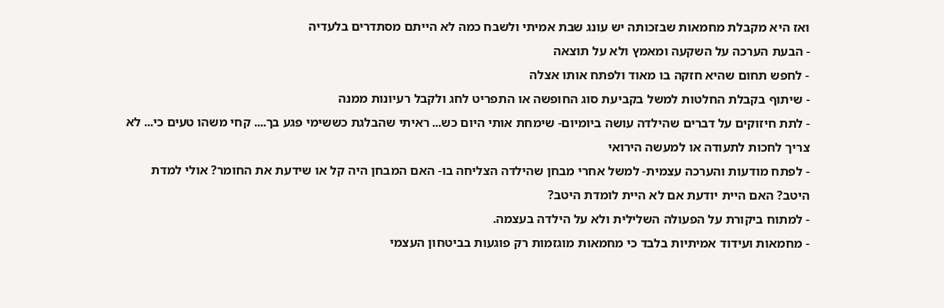ואז היא מקבלת מחמאות שבזכותה יש עונג שבת אמיתי ולשבח כמה לא הייתם מסתדרים בלעדיה
- הבעת הערכה על השקעה ומאמץ ולא על תוצאה
- לחפש תחום שהיא חזקה בו מאוד ולפתח אותו אצלה
- שיתוף בקבלת החלטות למשל בקביעת סוג החופשה או התפריט לחג ולקבל רעיונות ממנה
- לתת חיזוקים על דברים שהילדה עושה ביומיום- שימחת אותי היום כש... ראיתי שהבלגת כששימי פגע בך.... קחי משהו טעים כי... לא צריך לחכות לתעודה או למעשה הירואי
- לפתח מודעות והערכה עצמית- למשל אחרי מבחן שהילדה הצליחה בו- האם המבחן היה קל או שידעת את החומר? אולי למדת היטב? האם היית יודעת אם לא היית לומדת היטב?
- למתוח ביקורת על הפעולה השלילית ולא על הילדה בעצמה.
- מחמאות ועידוד אמיתיות בלבד כי מחמאות מוגזמות רק פוגעות בביטחון העצמי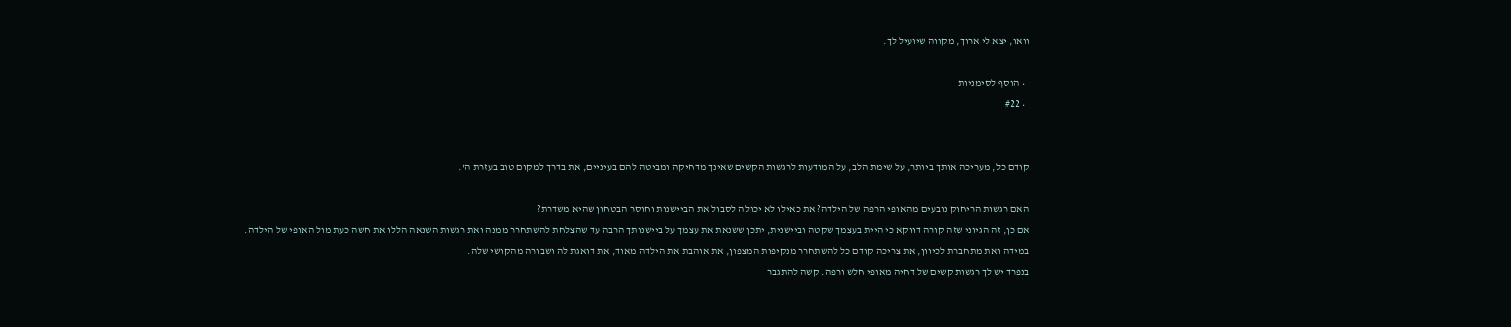וואו, יצא לי ארוך, מקווה שיועיל לך.

  • הוסף לסימניות
  • #22


קודם כל, מעריכה אותך ביותר, על שימת הלב, על המודעות לרגשות הקשים שאינך מדחיקה ומביטה להם בעיניים, את בדרך למקום טוב בעזרת ה'.

האם רגשות הריחוק נובעים מהאופי הרפה של הילדה? את כאילו לא יכולה לסבול את הביישנות וחוסר הבטחון שהיא משדרת?
אם כן, זה הגיוני שזה קורה דווקא כי היית בעצמך שקטה וביישנית, יתכן ששנאת את עצמך על ביישנותך הרבה עד שהצלחת להשתחרר ממנה ואת רגשות השנאה הללו את חשה כעת מול האופי של הילדה.
במידה ואת מתחברת לכיוון, את צריכה קודם כל להשתחרר מנקיפות המצפון, את אוהבת את הילדה מאוד, את דואגת לה ושבורה מהקושי שלה.
בנפרד יש לך רגשות קשים של דחיה מאופי חלש ורפה. קשה להתגבר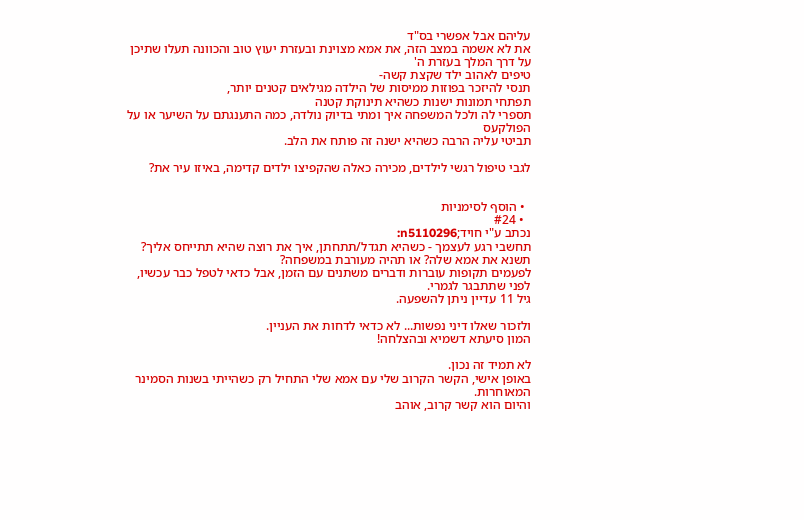עליהם אבל אפשרי בס"ד
את לא אשמה במצב הזה, את אמא מצוינת ובעזרת יעוץ טוב והכוונה תעלו שתיכן על דרך המלך בעזרת ה'
טיפים לאהוב ילד שקצת קשה-
תנסי להיזכר בפוזות ממיסות של הילדה מגילאים קטנים יותר,
תפתחי תמונות ישנות כשהיא תינוקת קטנה
תספרי לה ולכל המשפחה איך ומתי בדיוק נולדה, כמה התענגתם על השיער או על הפולקעס
תביטי עליה הרבה כשהיא ישנה זה פותח את הלב.

לגבי טיפול רגשי לילדים, מכירה כאלה שהקפיצו ילדים קדימה, באיזו עיר את?


  • הוסף לסימניות
  • #24
נכתב ע"י חויד;n5110296:
תחשבי רגע לעצמך - כשהיא תגדל/תתחתן, איך את רוצה שהיא תתייחס אליך? תשנא את אמא שלה? או תהיה מעורבת במשפחה?
לפעמים תקופות עוברות ודברים משתנים עם הזמן, אבל כדאי לטפל כבר עכשיו, לפני שתתבגר לגמרי.
גיל 11 עדיין ניתן להשפעה.

ולזכור שאלו דיני נפשות... לא כדאי לדחות את העניין.
המון סיעתא דשמיא ובהצלחה!

לא תמיד זה נכון.
באופן אישי, הקשר הקרוב שלי עם אמא שלי התחיל רק כשהייתי בשנות הסמינר המאוחרות.
והיום הוא קשר קרוב, אוהב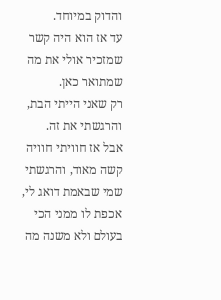והדוק במיוחד.
עד אז הוא היה קשר שמזכיר אולי את מה שמתואר כאן.
רק שאני הייתי הבת, והרגשתי את זה.
אבל אז חוויתי חוויה קשה מאוד, והרגשתי שמי שבאמת דואג לי, אכפת לו ממני הכי בעולם ולא משנה מה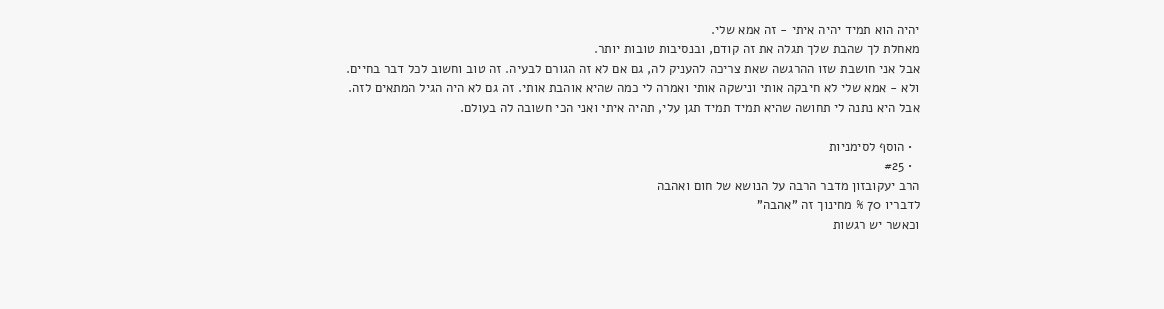יהיה הוא תמיד יהיה איתי - זה אמא שלי.
מאחלת לך שהבת שלך תגלה את זה קודם, ובנסיבות טובות יותר.
אבל אני חושבת שזו ההרגשה שאת צריכה להעניק לה, גם אם לא זה הגורם לבעיה. זה טוב וחשוב לכל דבר בחיים.
ולא - אמא שלי לא חיבקה אותי ונישקה אותי ואמרה לי כמה שהיא אוהבת אותי. זה גם לא היה הגיל המתאים לזה.
אבל היא נתנה לי תחושה שהיא תמיד תמיד תגן עלי, תהיה איתי ואני הכי חשובה לה בעולם.

  • הוסף לסימניות
  • #25
הרב יעקובזון מדבר הרבה על הנושא של חום ואהבה
לדבריו 70 % מחינוך זה "אהבה"
וכאשר יש רגשות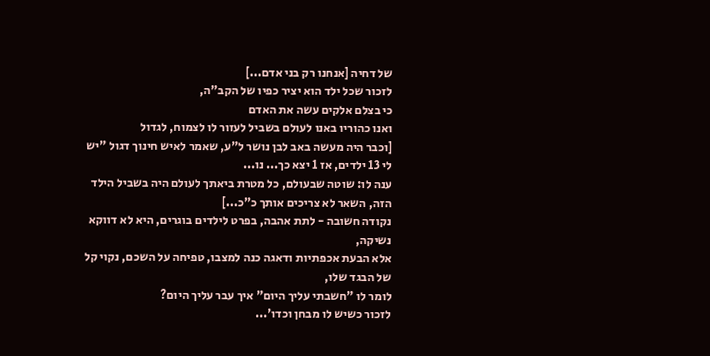של דחיה [אנחנו רק בני אדם...]
לזכור שכל ילד הוא יציר כפיו של הקב"ה,
כי בצלם אלקים עשה את האדם
ואנו כהוריו באנו לעולם בשביל לעזור לו לצמוח, לגדול
[וכבר היה מעשה באב לבן נושר ל"ע, שאמר לאיש חינוך דגול "יש לי 13 ילדים, אז 1 יצא כך... נו...
ענה לו: שוטה שבעולם, כל מטרת ביאתך לעולם היה בשביל הילד הזה, השאר לא צריכים אותך כ"כ...]
נקודה חשובה - לתת אהבה, בפרט לילדים בוגרים, היא לא דווקא נשיקה,
אלא הבעת אכפתיות ודאגה כנה למצבו, טפיחה על השכם, נקוי קל של הבגד שלו,
לומר לו "חשבתי עליך היום" איך עבר עליך היום?
לזכור כשיש לו מבחן וכדו'...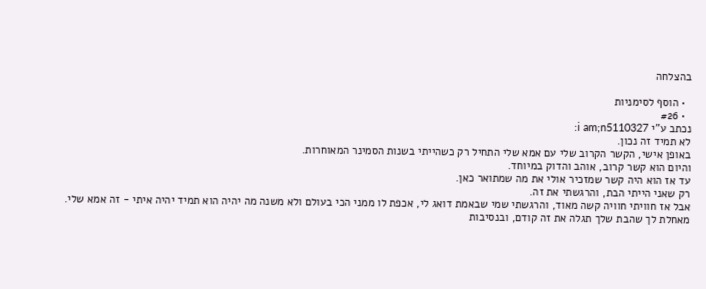בהצלחה

  • הוסף לסימניות
  • #26
נכתב ע"י i am;n5110327:
לא תמיד זה נכון.
באופן אישי, הקשר הקרוב שלי עם אמא שלי התחיל רק כשהייתי בשנות הסמינר המאוחרות.
והיום הוא קשר קרוב, אוהב והדוק במיוחד.
עד אז הוא היה קשר שמזכיר אולי את מה שמתואר כאן.
רק שאני הייתי הבת, והרגשתי את זה.
אבל אז חוויתי חוויה קשה מאוד, והרגשתי שמי שבאמת דואג לי, אכפת לו ממני הכי בעולם ולא משנה מה יהיה הוא תמיד יהיה איתי - זה אמא שלי.
מאחלת לך שהבת שלך תגלה את זה קודם, ובנסיבות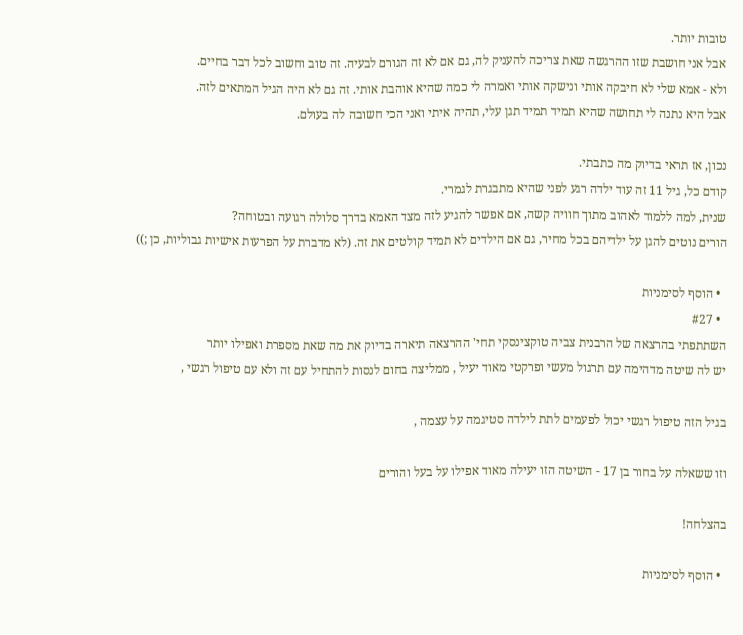טובות יותר.
אבל אני חושבת שזו ההרגשה שאת צריכה להעניק לה, גם אם לא זה הגורם לבעיה. זה טוב וחשוב לכל דבר בחיים.
ולא - אמא שלי לא חיבקה אותי ונישקה אותי ואמרה לי כמה שהיא אוהבת אותי. זה גם לא היה הגיל המתאים לזה.
אבל היא נתנה לי תחושה שהיא תמיד תמיד תגן עלי, תהיה איתי ואני הכי חשובה לה בעולם.

נכון, אז תראי בדיוק מה כתבתי.
קודם כל, גיל 11 זה עוד ילדה רגע לפני שהיא מתבגרת לגמרי.
שנית, למה ללמוד לאהוב מתוך חוויה קשה, אם אפשר להגיע לזה מצד האמא בדרך סלולה רגועה ובטוחה?
הורים נוטים להגן על ילדיהם בכל מחיר, גם אם הילדים לא תמיד קולטים את זה. (לא מדברת על הפרעות אישיות גבוליות, כן ;))

  • הוסף לסימניות
  • #27
השתתפתי בהרצאה של הרבנית צביה טוקצינסקי תחי' ההרצאה תיארה בדיוק את מה שאת מספרת ואפילו יותר
יש לה שיטה מדהימה עם תרגול מעשי ופרקטי מאוד יעיל , ממליצה בחום לנסות להתחיל עם זה ולא עם טיפול רגשי ,

בגיל הזה טיפול רגשי יכול לפעמים לתת לילדה סטיגמה על עצמה ,

וזו ששאלה על בחור בן 17 - השיטה הזו יעילה מאוד אפילו על בעל והורים

בהצלחה!

  • הוסף לסימניות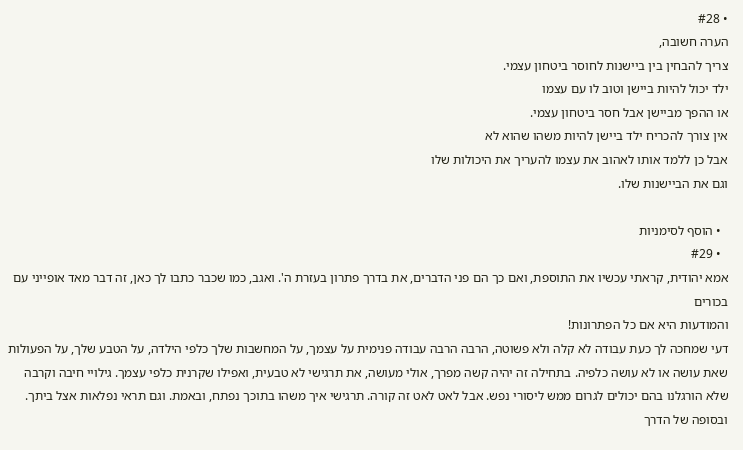• #28
הערה חשובה,
צריך להבחין בין ביישנות לחוסר ביטחון עצמי.
ילד יכול להיות ביישן וטוב לו עם עצמו
או ההפך מביישן אבל חסר ביטחון עצמי.
אין צורך להכריח ילד ביישן להיות משהו שהוא לא
אבל כן ללמד אותו לאהוב את עצמו להעריך את היכולות שלו
וגם את הביישנות שלו.

  • הוסף לסימניות
  • #29
אמא יהודית, קראתי עכשיו את התוספת, ואם כך הם פני הדברים, את בדרך פתרון בעזרת ה'. ואגב, כמו שכבר כתבו לך כאן, זה דבר מאד אופייני עם בכורים
והמודעות היא אם כל הפתרונות!
דעי שמחכה לך כעת עבודה לא קלה ולא פשוטה, הרבה הרבה עבודה פנימית על עצמך, על המחשבות שלך כלפי הילדה, על הטבע שלך, על הפעולות שאת עושה או לא עושה כלפיה. בתחילה זה יהיה קשה מפרך, אולי מעושה, את תרגישי לא טבעית, ואפילו שקרנית כלפי עצמך. גילויי חיבה וקרבה שלא הורגלנו בהם יכולים לגרום ממש ליסורי נפש. אבל לאט לאט זה קורה. תרגישי איך משהו בתוכך נפתח, ובאמת. וגם תראי נפלאות אצל ביתך.
ובסופה של הדרך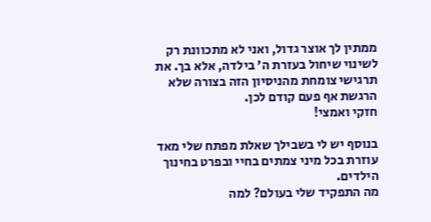ממתין לך אוצר גדול, ואני לא מתכוונת רק לשינוי שיחול בעזרת ה' בילדה, אלא בך. את תרגישי צומחת מהניסיון הזה בצורה שלא הרגשת אף פעם קודם לכן.
חזקי ואמצי!

בנוסף יש לי בשבילך שאלת מפתח שלי מאד עוזרת בכל מיני צמתים בחיי ובפרט בחינוך הילדים.
מה התפקיד שלי בעולם? למה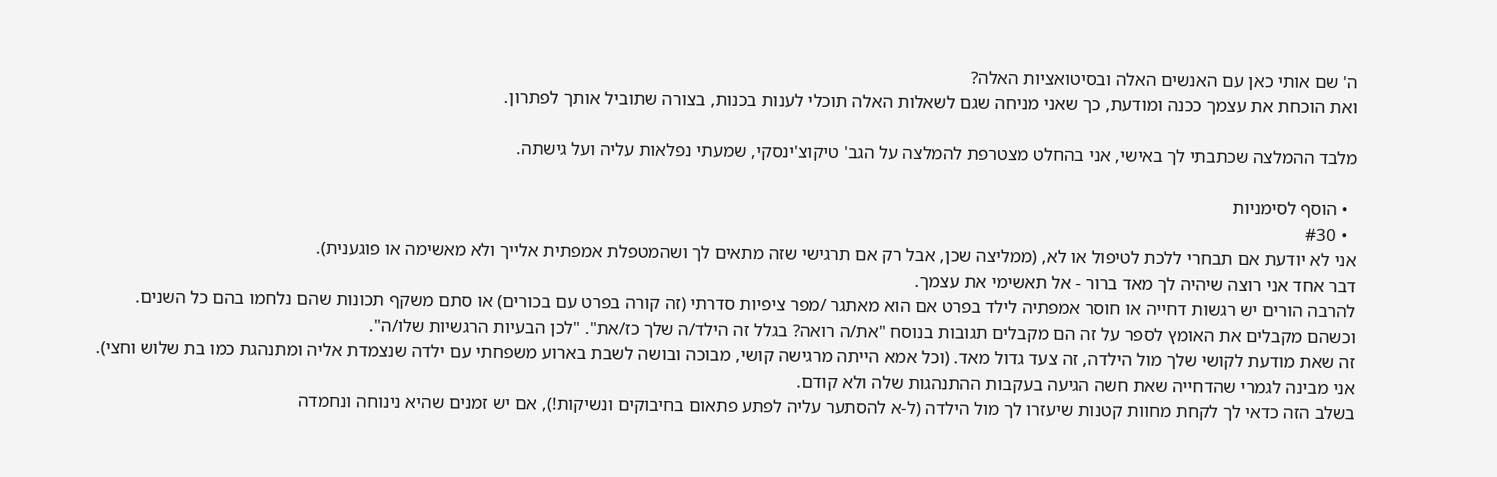ה' שם אותי כאן עם האנשים האלה ובסיטואציות האלה?
ואת הוכחת את עצמך ככנה ומודעת, כך שאני מניחה שגם לשאלות האלה תוכלי לענות בכנות, בצורה שתוביל אותך לפתרון.

מלבד ההמלצה שכתבתי לך באישי, אני בהחלט מצטרפת להמלצה על הגב' טיקוצ'ינסקי, שמעתי נפלאות עליה ועל גישתה.

  • הוסף לסימניות
  • #30
אני לא יודעת אם תבחרי ללכת לטיפול או לא, (ממליצה שכן, אבל רק אם תרגישי שזה מתאים לך ושהמטפלת אמפתית אלייך ולא מאשימה או פוגענית).
דבר אחד אני רוצה שיהיה לך מאד ברור - אל תאשימי את עצמך.
להרבה הורים יש רגשות דחייה או חוסר אמפתיה לילד בפרט אם הוא מאתגר /מפר ציפיות סדרתי (זה קורה בפרט עם בכורים) או סתם משקף תכונות שהם נלחמו בהם כל השנים. וכשהם מקבלים את האומץ לספר על זה הם מקבלים תגובות בנוסח "את/ה רואה? בגלל זה הילד/ה שלך כז/את". "לכן הבעיות הרגשיות שלו/ה".
זה שאת מודעת לקושי שלך מול הילדה, זה צעד גדול מאד. (וכל אמא הייתה מרגישה קושי, מבוכה ובושה לשבת בארוע משפחתי עם ילדה שנצמדת אליה ומתנהגת כמו בת שלוש וחצי). אני מבינה לגמרי שהדחייה שאת חשה הגיעה בעקבות ההתנהגות שלה ולא קודם.
בשלב הזה כדאי לך לקחת מחוות קטנות שיעזרו לך מול הילדה (ל-א להסתער עליה לפתע פתאום בחיבוקים ונשיקות!), אם יש זמנים שהיא נינוחה ונחמדה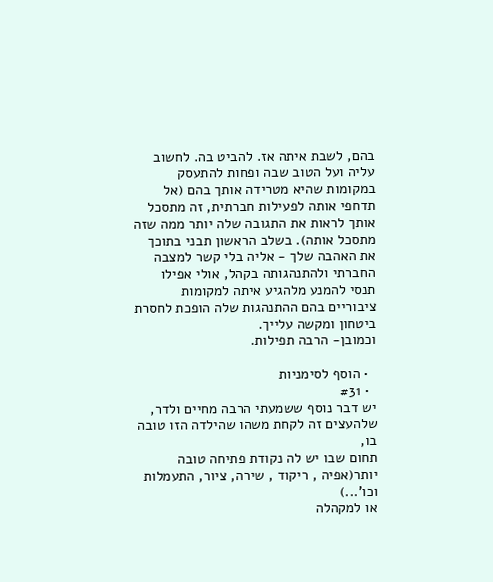בהם, לשבת איתה אז. להביט בה. לחשוב עליה ועל הטוב שבה ופחות להתעסק במקומות שהיא מטרידה אותך בהם (אל תדחפי אותה לפעילות חברתית, זה מתסכל אותך לראות את התגובה שלה יותר ממה שזה מתסכל אותה). בשלב הראשון תבני בתוכך את האהבה שלך - אליה בלי קשר למצבה החברתי ולהתנהגותה בקהל, אולי אפילו תנסי להמנע מלהגיע איתה למקומות ציבוריים בהם ההתנהגות שלה הופכת לחסרת ביטחון ומקשה עלייך.
וכמובן- הרבה תפילות.

  • הוסף לסימניות
  • #31
יש דבר נוסף ששמעתי הרבה מחיים ולדר,
שלהעצים זה לקחת משהו שהילדה הזו טובה בו,
תחום שבו יש לה נקודת פתיחה טובה יותר(אפיה , ריקוד , שירה, ציור, התעמלות וכו'...)
או למקהלה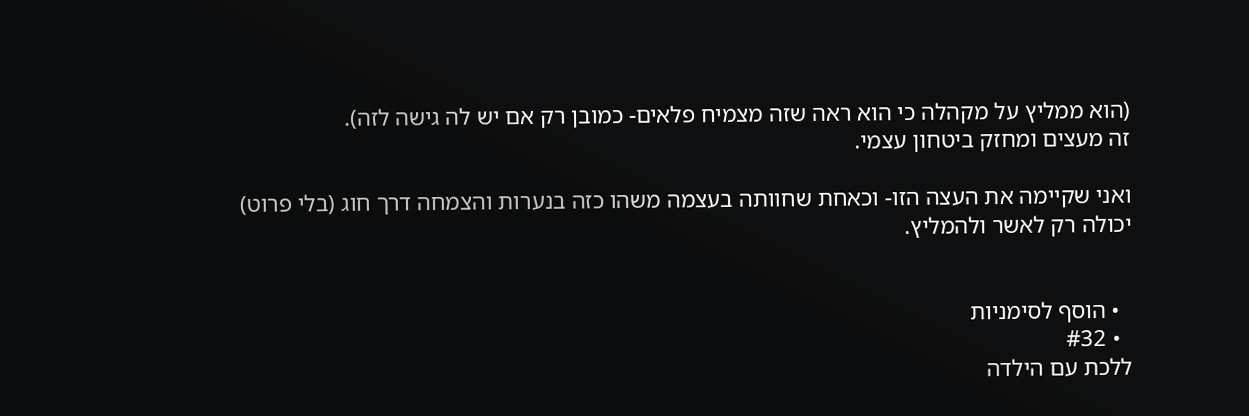(הוא ממליץ על מקהלה כי הוא ראה שזה מצמיח פלאים- כמובן רק אם יש לה גישה לזה).
זה מעצים ומחזק ביטחון עצמי.

ואני שקיימה את העצה הזו- וכאחת שחוותה בעצמה משהו כזה בנערות והצמחה דרך חוג (בלי פרוט)
יכולה רק לאשר ולהמליץ.


  • הוסף לסימניות
  • #32
ללכת עם הילדה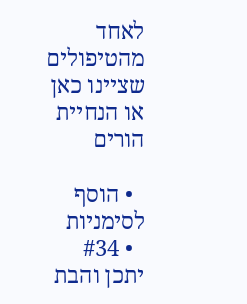לאחד מהטיפולים שציינו כאן
או הנחיית הורים

  • הוסף לסימניות
  • #34
יתכן והבת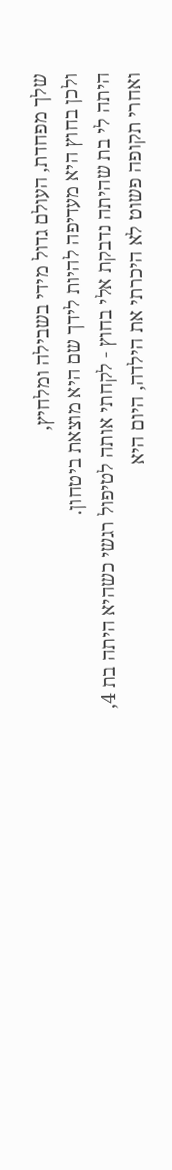שלך מפחדת, העולם גדול מידי בשבילה ומלחיץ,
ולכן בחוץ היא מעדיפה להיות לידך שם היא מוצאת ביטחון.
היתה לי בת שהיתה נדבקת אלי בחוץ - לקחתי אותה לטיפול רגשי כשהיא היתה בת 4, ואחרי תקופה פשוט לא היכרתי את הילדה, היום היא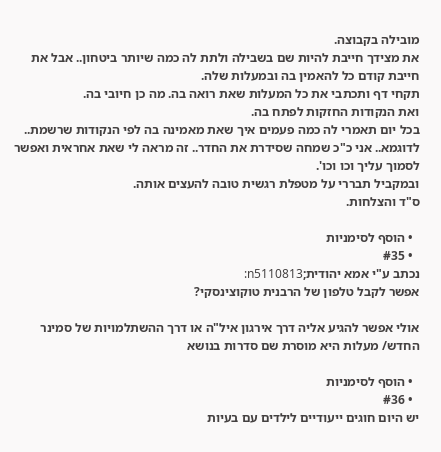מובילה בקבוצה.
את מצידך חייבת להיות שם בשבילה ולתת לה כמה שיותר ביטחון.. אבל את חייבת קודם כל להאמין בה ובמעלות שלה.
תקחי דף ותכתבי את כל המעלות שאת רואה בה. מה כן חיובי בה.
ואת הנקודות החזקות לפתח בה.
בכל יום תאמרי לה כמה פעמים איך שאת מאמינה בה לפי הנקודות שרשמת..
לדוגמא.. אני כ"כ שמחה שסידרת את החדר.. זה מראה לי שאת אחראית ואפשר לסמוך עליך וכו וכו'.
ובמקביל תבררי על מטפלת רגשית טובה להעצים אותה.
ס"ד והצלחות.

  • הוסף לסימניות
  • #35
נכתב ע"י אמא יהודית;n5110813:
אפשר לקבל טלפון של הרבנית טוקוצינסקי?

אולי אפשר להגיע אליה דרך אירגון איל"ה או דרך ההשתלמויות של סמינר החדש/ מעלות היא מוסרת שם סדרות בנושא

  • הוסף לסימניות
  • #36
יש היום חוגים ייעודיים לילדים עם בעיות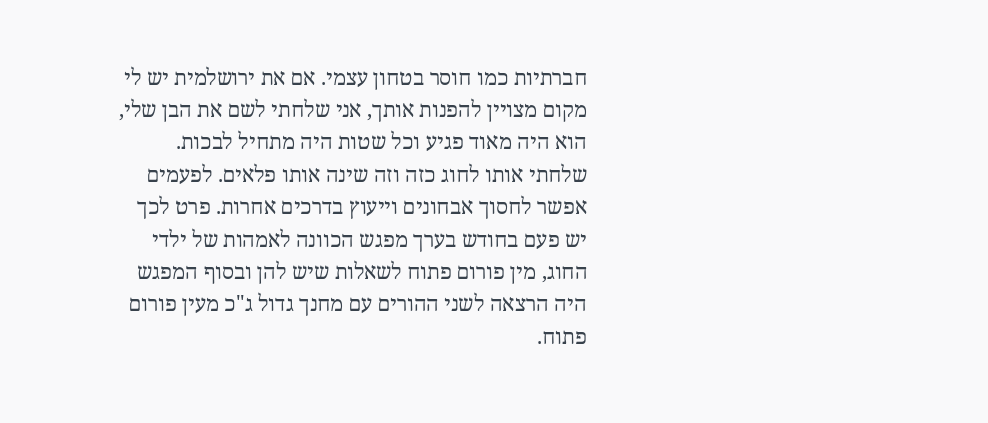חברתיות כמו חוסר בטחון עצמי. אם את ירושלמית יש לי מקום מצויין להפנות אותך, אני שלחתי לשם את הבן שלי, הוא היה מאוד פגיע וכל שטות היה מתחיל לבכות. שלחתי אותו לחוג כזה וזה שינה אותו פלאים. לפעמים אפשר לחסוך אבחונים וייעוץ בדרכים אחרות. פרט לכך יש פעם בחודש בערך מפגש הכוונה לאמהות של ילדי החוג, מין פורום פתוח לשאלות שיש להן ובסוף המפגש היה הרצאה לשני ההורים עם מחנך גדול ג"כ מעין פורום פתוח.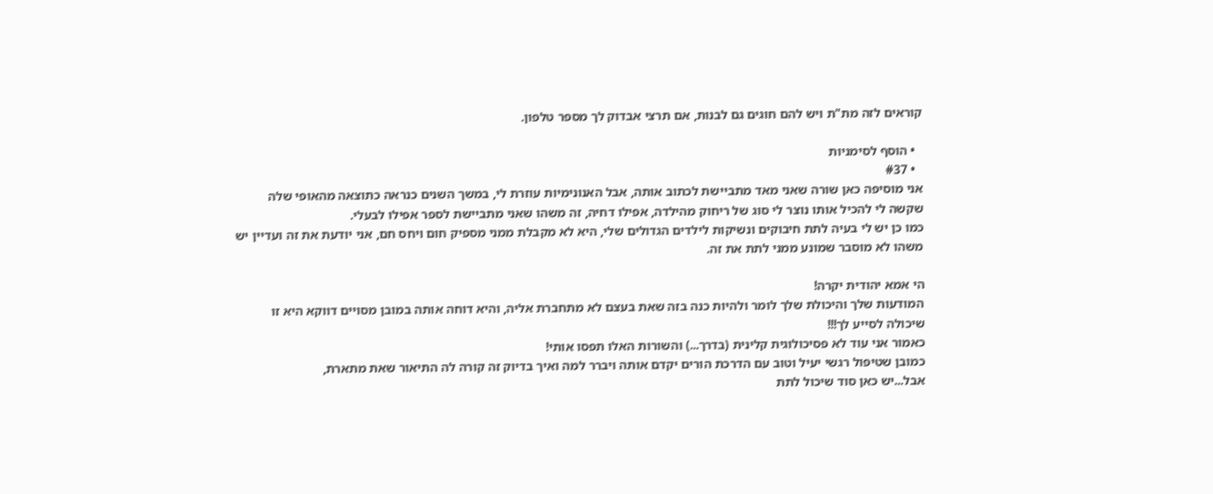קוראים לזה מת"ת ויש להם חוגים גם לבנות, אם תרצי אבדוק לך מספר טלפון.

  • הוסף לסימניות
  • #37
אני מוסיפה כאן שורה שאני מאד מתביישת לכתוב אותה, אבל האנונימיות עוזרת לי, במשך השנים כנראה כתוצאה מהאופי שלה שקשה לי להכיל אותו נוצר לי סוג של ריחוק מהילדה, אפילו דחיה, זה משהו שאני מתביישת לספר אפילו לבעלי.
כמו כן יש לי בעיה לתת חיבוקים ונשיקות לילדים הגדולים שלי, היא לא מקבלת ממני מספיק חום ויחס חם, אני יודעת את זה ועדיין יש משהו לא מוסבר שמונע ממני לתת את זה.

הי אמא יהודית יקרה!
המודעות שלך והיכולת שלך לומר ולהיות כנה בזה שאת בעצם לא מתחברת אליה, והיא דוחה אותה במובן מסויים דווקא היא זו שיכולה לסייע לך!!!
כאמור אני עוד לא פסיכולוגית קלינית (בדרך...) והשורות האלו תפסו אותי!
כמובן שטיפול רגשי יעיל וטוב עם הדרכת הורים יקדם אותה ויברר למה ואיך בדיוק זה קורה לה התיאור שאת מתארת,
אבל...יש כאן סוד שיכול לתת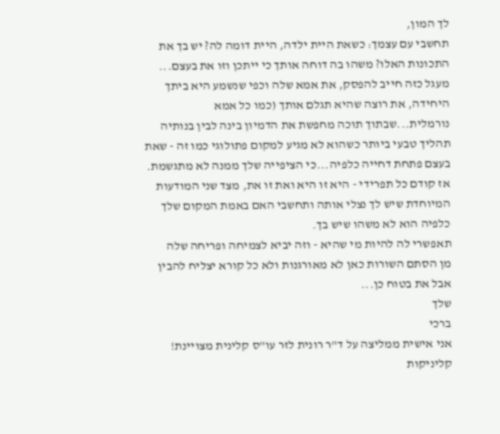לך המון,
תחשבי עם עצמך: כשאת היית ילדה, היית דומה לה? יש בך את התכונות האלו? משהו בה דוחה אותך כי ייתכן וזו את בעצם...
מעגל כזה חייב להפסק, את אמא שלה וכפי שנשמע היא ביתך היחידה, את רוצה שהיא תגלם אותך (כמו כל אמא נורמלית...שבתוך תוכה מחפשת את הדמיון בינה לבין בנותיה תהליך טבעי ביותר כשהוא לא מגיע למקום פתולוגי כמו זה - שאת בעצם פתחת דחייה כלפיה...כי הציפייה שלך ממנה לא מתגשמת.
אז קודם כל תפרידי - היא זו היא ואת זו את, מצד שני המודעות המיוחדת שיש לך נצלי אותה ותחשבי האם באמת המקום שלך כלפיה הוא לא משהו שיש בך.
תאפשרי לה להיות מי שהיא - וזה יביא לצמיחה ופריחה שלה
מן הסתם השורות כאן לא מאורגנות ולא כל קורא יצליח להבין אבל את בטוח כן...
שלך
ברכי
אני אישית ממליצה על ד"ר רונית לזר עו"ס קלינית מצויינת! קליניקות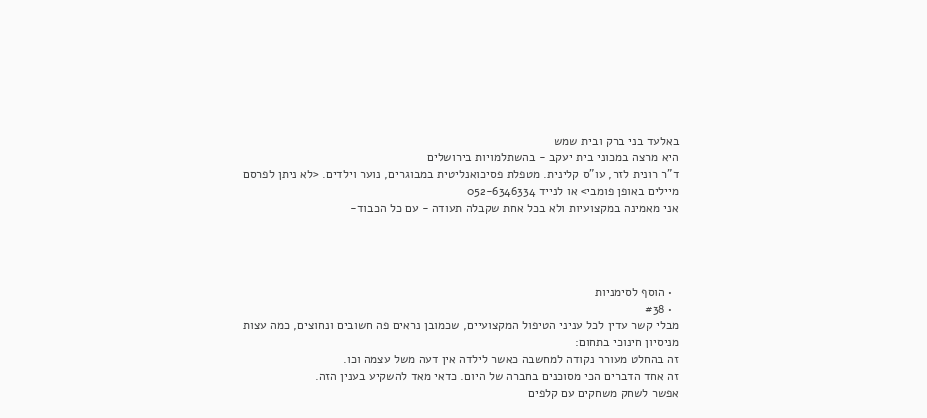באלעד בני ברק ובית שמש
היא מרצה במכוני בית יעקב - בהשתלמויות בירושלים
ד"ר רונית לזר, עו"ס קלינית. מטפלת פסיכואנליטית במבוגרים, נוער וילדים. <לא ניתן לפרסם מיילים באופן פומבי> או לנייד 052-6346334
אני מאמינה במקצועיות ולא בכל אחת שקבלה תעודה - עם כל הכבוד-




  • הוסף לסימניות
  • #38
מבלי קשר עדין לכל עניני הטיפול המקצועיים, שכמובן נראים פה חשובים ונחוצים, כמה עצות מניסיון חינוכי בתחום:
זה בהחלט מעורר נקודה למחשבה כאשר לילדה אין דעה משל עצמה וכו.
זה אחד הדברים הכי מסוכנים בחברה של היום. כדאי מאד להשקיע בענין הזה.
אפשר לשחק משחקים עם קלפים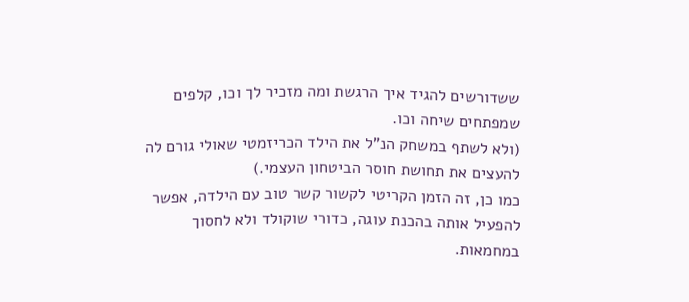ששדורשים להגיד איך הרגשת ומה מזכיר לך וכו, קלפים שמפתחים שיחה וכו.
(ולא לשתף במשחק הנ"ל את הילד הכריזמטי שאולי גורם לה להעצים את תחושת חוסר הביטחון העצמי.)
כמו כן, זה הזמן הקריטי לקשור קשר טוב עם הילדה, אפשר להפעיל אותה בהכנת עוגה, כדורי שוקולד ולא לחסוך במחמאות.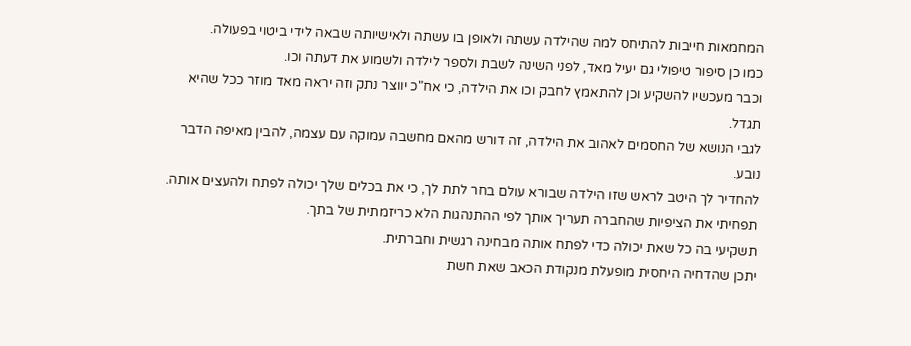המחמאות חייבות להתיחס למה שהילדה עשתה ולאופן בו עשתה ולאישיותה שבאה לידי ביטוי בפעולה.
כמו כן סיפור טיפולי גם יעיל מאד, לפני השינה לשבת ולספר לילדה ולשמוע את דעתה וכו.
וכבר מעכשיו להשקיע וכן להתאמץ לחבק וכו את הילדה, כי אח"כ יווצר נתק וזה יראה מאד מוזר ככל שהיא תגדל.
לגבי הנושא של החסמים לאהוב את הילדה, זה דורש מהאם מחשבה עמוקה עם עצמה, להבין מאיפה הדבר נובע.
להחדיר לך היטב לראש שזו הילדה שבורא עולם בחר לתת לך, כי את בכלים שלך יכולה לפתח ולהעצים אותה.
תפחיתי את הציפיות שהחברה תעריך אותך לפי ההתנהגות הלא כריזמתית של בתך.
תשקיעי בה כל שאת יכולה כדי לפתח אותה מבחינה רגשית וחברתית.
יתכן שהדחיה היחסית מופעלת מנקודת הכאב שאת חשת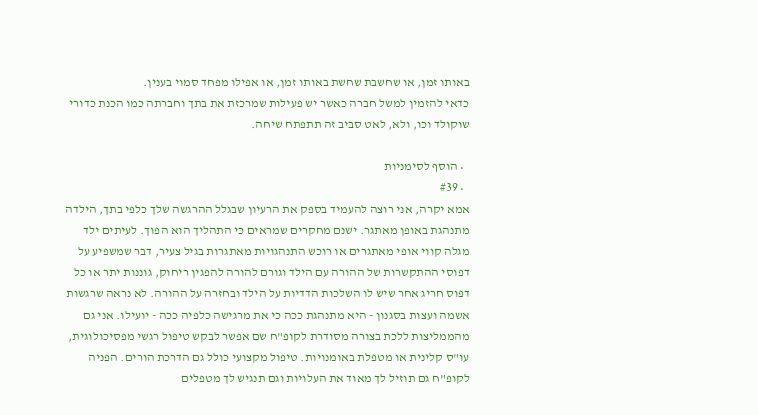באותו זמן, או שחשבת שחשת באותו זמן, או אפילו מפחד סמוי בענין.
כדאי להזמין למשל חברה כאשר יש פעילות שמרכזת את בתך וחברתה כמו הכנת כדורי שוקולד וכו, ולא, לאט סביב זה תתפתח שיחה.

  • הוסף לסימניות
  • #39
אמא יקרה, אני רוצה להעמיד בספק את הרעיון שבגלל ההרגשה שלך כלפי בתך, הילדה מתנהגת באופן מאתגר. ישנם מחקרים שמראים כי התהליך הוא הפוך. לעיתים ילד מגלה קווי אופי מאתגרים או רוכש התנהגויות מאתגרות בגיל צעיר, דבר שמשפיע על דפוסי ההתקשרות של ההורה עם הילד וגורם להורה להפגין ריחוק, גוננות יתר או כל דפוס חריג אחר שיש לו השלכות הדדיות על הילד ובחזרה על ההורה. לא נראה שרגשות אשמה ועצות בסגנון - היא מתנהגת ככה כי את מרגישה כלפיה ככה - יועילו. אני גם מהממליצות ללכת בצורה מסודרת לקופ"ח שם אפשר לבקש טיפול רגשי מפסיכולוגית, עו"ס קלינית או מטפלת באומנויות. טיפול מקצועי כולל גם הדרכת הורים. הפניה לקופ"ח גם תוזיל לך מאוד את העלויות וגם תנגיש לך מטפלים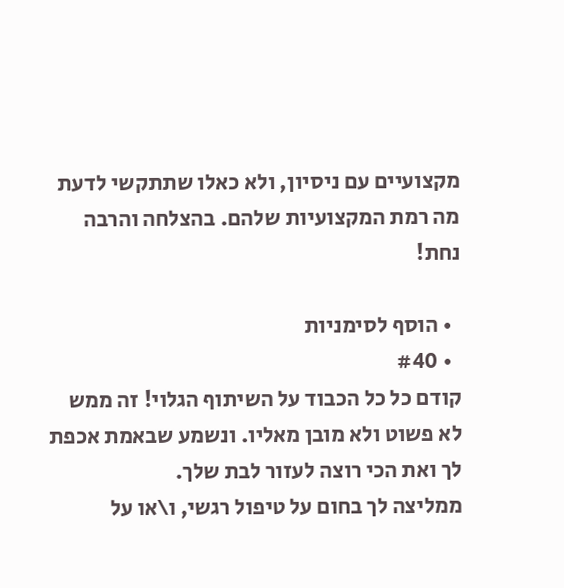מקצועיים עם ניסיון, ולא כאלו שתתקשי לדעת מה רמת המקצועיות שלהם. בהצלחה והרבה נחת!

  • הוסף לסימניות
  • #40
קודם כל כל הכבוד על השיתוף הגלוי! זה ממש לא פשוט ולא מובן מאליו. ונשמע שבאמת אכפת לך ואת הכי רוצה לעזור לבת שלך.
ממליצה לך בחום על טיפול רגשי, ו\או על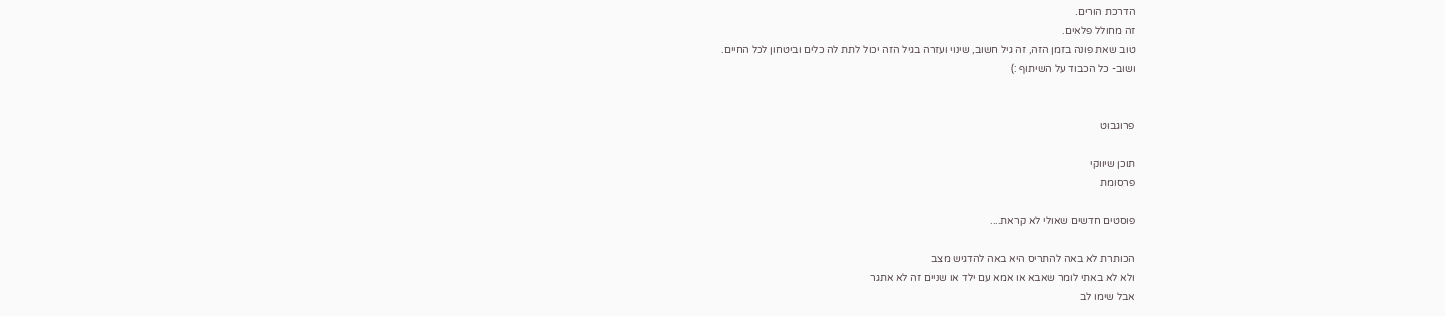הדרכת הורים.
זה מחולל פלאים.
טוב שאת פונה בזמן הזה, זה גיל חשוב, שינוי ועזרה בגיל הזה יכול לתת לה כלים וביטחון לכל החיים.
ושוב- כל הכבוד על השיתוף :)


פרוגבוט

תוכן שיווקי
פרסומת

פוסטים חדשים שאולי לא קראת....

הכותרת לא באה להתריס היא באה להדגיש מצב
ולא לא באתי לומר שאבא או אמא עם ילד או שניים זה לא אתגר
אבל שימו לב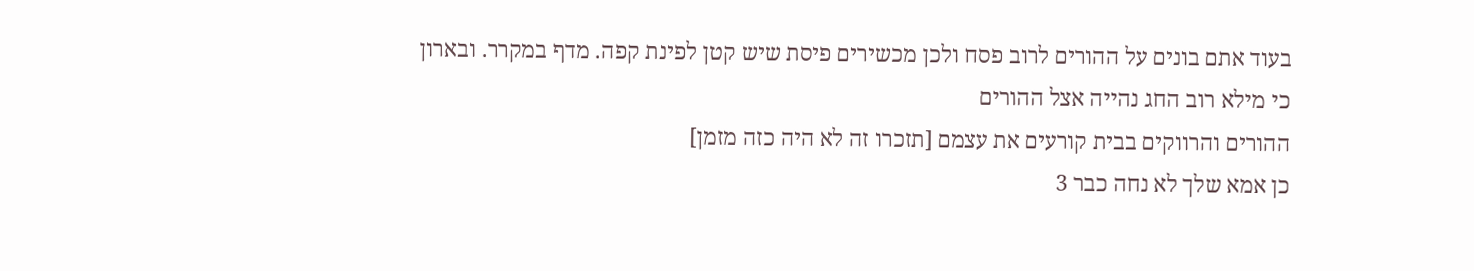בעוד אתם בונים על ההורים לרוב פסח ולכן מכשירים פיסת שיש קטן לפינת קפה. מדף במקרר. ובארון
כי מילא רוב החג נהייה אצל ההורים
ההורים והרווקים בבית קורעים את עצמם [תזכרו זה לא היה כזה מזמן]
כן אמא שלך לא נחה כבר 3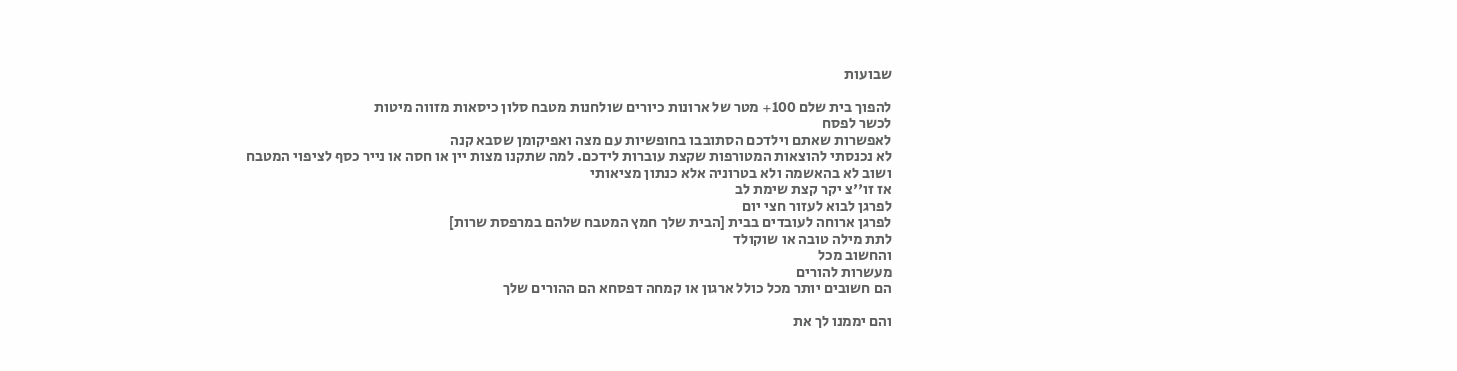שבועות

להפוך בית שלם 100+ מטר של ארונות כיורים שולחנות מטבח סלון כיסאות מזווה מיטות
לכשר לפסח
לאפשרות שאתם וילדכם הסתובבו בחופשיות עם מצה ואפיקומן שסבא קנה
לא נכנסתי להוצאות המטורפות שקצת עוברות לידכם. למה שתקנו מצות יין או חסה או נייר כסף לציפוי המטבח
ושוב לא בהאשמה ולא בטרוניה אלא כנתון מציאותי
אז זו''צ יקר קצת שימת לב
לפרגן לבוא לעזור חצי יום
לפרגן ארוחה לעובדים בבית [הבית שלך חמץ המטבח שלהם במרפסת שרות]
לתת מילה טובה או שוקולד
והחשוב מכל
מעשרות להורים
הם חשובים יותר מכל כולל ארגון או קמחה דפסחא הם ההורים שלך

והם יממנו לך את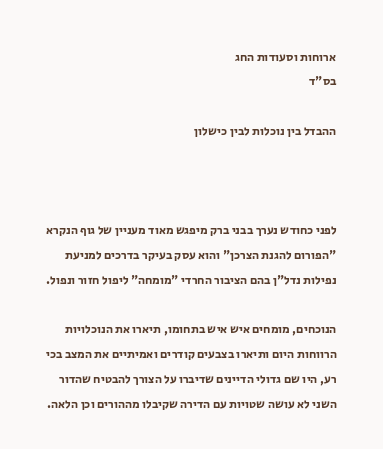ארוחות וסעודות החג
בס"ד

ההבדל בין נוכלות לבין כישלון



לפני כחודש נערך בבני ברק מיפגש מאוד מעניין של גוף הנקרא "הפורום להגנת הצרכן" והוא עסק בעיקר בדרכים למניעת נפילות נדל"ן בהם הציבור החרדי "מומחה" ליפול חזור ונפול.

הנוכחים, מומחים איש איש בתחומו, תיארו את הנוכלויות הרווחות היום ותיארו בצבעים קודרים ואמיתיים את המצב בכי רע, היו שם גדולי הדיינים שדיברו על הצורך להבטיח שהדור השני לא עושה שטויות עם הדירה שקיבלו מההורים וכן הלאה.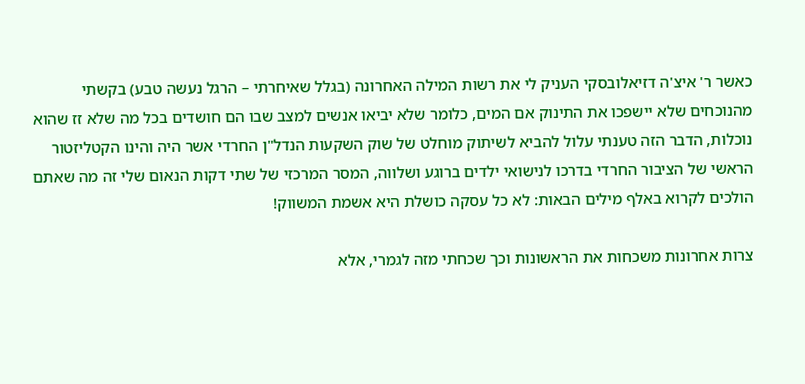כאשר ר' איצ'ה דזיאלובסקי העניק לי את רשות המילה האחרונה (בגלל שאיחרתי – הרגל נעשה טבע) בקשתי מהנוכחים שלא יישפכו את התינוק אם המים, כלומר שלא יביאו אנשים למצב שבו הם חושדים בכל מה שלא זז שהוא נוכלות, הדבר הזה טענתי עלול להביא לשיתוק מוחלט של שוק השקעות הנדל"ן החרדי אשר היה והינו הקטליזטור הראשי של הציבור החרדי בדרכו לנישואי ילדים ברוגע ושלווה, המסר המרכזי של שתי דקות הנאום שלי זה מה שאתם הולכים לקרוא באלף מילים הבאות: לא כל עסקה כושלת היא אשמת המשווק!

צרות אחרונות משכחות את הראשונות וכך שכחתי מזה לגמרי, אלא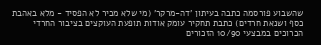שהשבוע פורסמה כתבה בעיתון 'דה-מרקר' (מי שלא מכיר לא הפסיד - מלא באהבת כסף ושנאת חרדים) כתבת תחקיר עומק אודות תופעת העוקצים בציבור החרדי הכרוכים במבצעי 10/90 הזכורים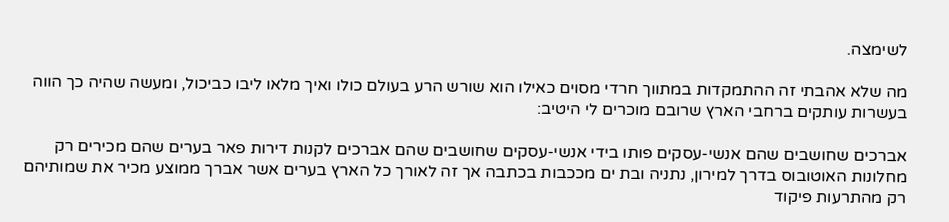לשימצה.

מה שלא אהבתי זה ההתמקדות במתווך חרדי מסוים כאילו הוא שורש הרע בעולם כולו ואיך מלאו ליבו כביכול, ומעשה שהיה כך הווה בעשרות עותקים ברחבי הארץ שרובם מוכרים לי היטיב:

אברכים שחושבים שהם אנשי-עסקים פותו בידי אנשי-עסקים שחושבים שהם אברכים לקנות דירות פאר בערים שהם מכירים רק מחלונות האוטובוס בדרך למירון, נתניה ובת ים מככבות בכתבה אך זה לאורך כל הארץ בערים אשר אברך ממוצע מכיר את שמותיהם רק מהתרעות פיקוד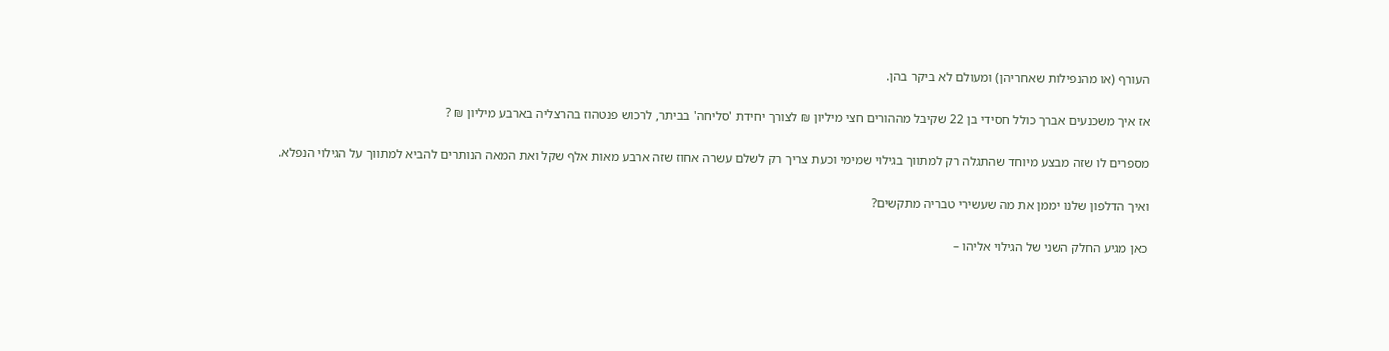העורף (או מהנפילות שאחריהן) ומעולם לא ביקר בהן.

אז איך משכנעים אברך כולל חסידי בן 22 שקיבל מההורים חצי מיליון ₪ לצורך יחידת 'סליחה' בביתר, לרכוש פנטהוז בהרצליה בארבע מיליון ₪ ?

מספרים לו שזה מבצע מיוחד שהתגלה רק למתווך בגילוי שמימי וכעת צריך רק לשלם עשרה אחוז שזה ארבע מאות אלף שקל ואת המאה הנותרים להביא למתווך על הגילוי הנפלא.

ואיך הדלפון שלנו יממן את מה שעשירי טבריה מתקשים?

כאן מגיע החלק השני של הגילוי אליהו –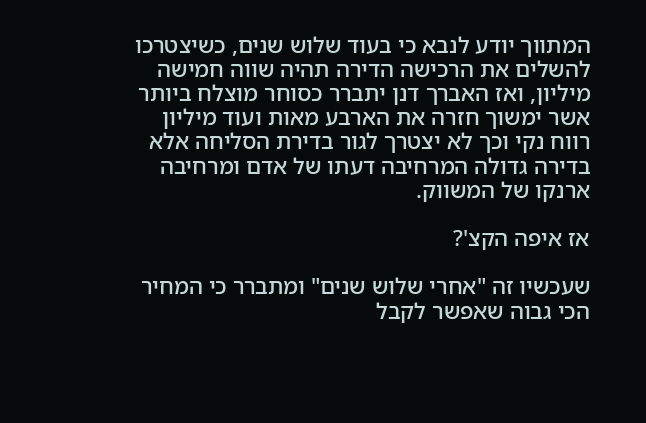המתווך יודע לנבא כי בעוד שלוש שנים, כשיצטרכו להשלים את הרכישה הדירה תהיה שווה חמישה מיליון, ואז האברך דנן יתברר כסוחר מוצלח ביותר אשר ימשוך חזרה את הארבע מאות ועוד מיליון רווח נקי וכך לא יצטרך לגור בדירת הסליחה אלא בדירה גדולה המרחיבה דעתו של אדם ומרחיבה ארנקו של המשווק.

אז איפה הקצ'?

שעכשיו זה "אחרי שלוש שנים" ומתברר כי המחיר הכי גבוה שאפשר לקבל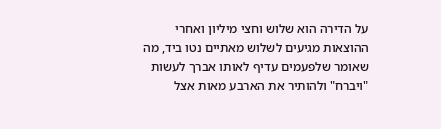על הדירה הוא שלוש וחצי מיליון ואחרי ההוצאות מגיעים לשלוש מאתיים נטו ביד, מה שאומר שלפעמים עדיף לאותו אברך לעשות "ויברח" ולהותיר את הארבע מאות אצל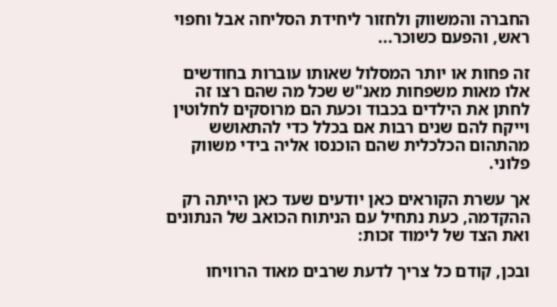החברה והמשווק ולחזור ליחידת הסליחה אבל וחפוי ראש, והפעם כשוכר...

זה פחות או יותר המסלול שאותו עוברות בחודשים אלו מאות משפחות מאנ"ש שכל מה שהם רצו זה לחתן את הילדים בכבוד וכעת הם מרוסקים לחלוטין וייקח להם שנים רבות אם בכלל כדי להתאושש מהתהום הכלכלית שהם הוכנסו אליה בידי משווק פלוני.

אך עשרת הקוראים כאן יודעים שעד כאן הייתה רק ההקדמה, כעת נתחיל עם הניתוח הכואב של הנתונים ואת הצד של לימוד זכות:

ובכן, קודם כל צריך לדעת שרבים מאוד הרוויחו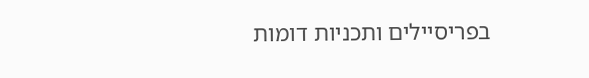בפריסיילים ותכניות דומות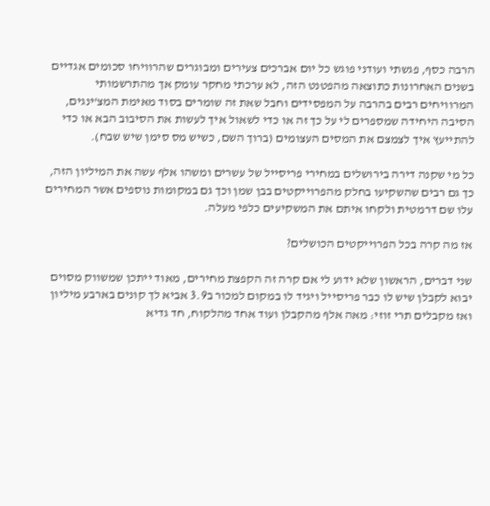הרבה כסף, פגשתי ועודני פוגש כל יום אברכים צעירים ומבוגרים שהרוויחו סכומים אגדיים בשנים האחרונות כתוצאה מהפטנט הזה, לא ערכתי מחקר עומק אך מהתרשמותי המרוויחים רבים בהרבה על המפסידים וחבל שאת זה שומרים בסוד מאימת המצ'ינגים, הסיבה היחידה שמספרים לי על כך זה או כדי לשאול איך לעשות את הסיבוב הבא או כדי להתייעץ איך לצמצם את המסים העצומים (ברוך השם, כשיש מס סימן שיש שבח).

כל מי שקנה דירה בירושלים במחירי פריסייל של עשרים ומשהו אלף עשה את המיליון הזה, כך גם רבים שהשקיעו בחלק מהפרוייקטים בבן שמן וכך גם במקומות נוספים אשר המחירים עלו שם דרמטית ולקחו איתם את המשקיעים כלפי מעלה.

אז מה קרה בכל הפרוייקטים הכושלים?

שני דברים, הראשון שלא ידוע לי אם קרה זה הקפצת מחירים, מאוד ייתכן שמשווק מסוים יבוא לקבלן שיש לו כבר פריסייל ויגיד לו במקום למכור ב3.9 אביא לך קונים בארבע מיליון ואז מקבלים תרי זוזי: מאה אלף מהקבלן ועוד אחד מהלקוח, חד גדיא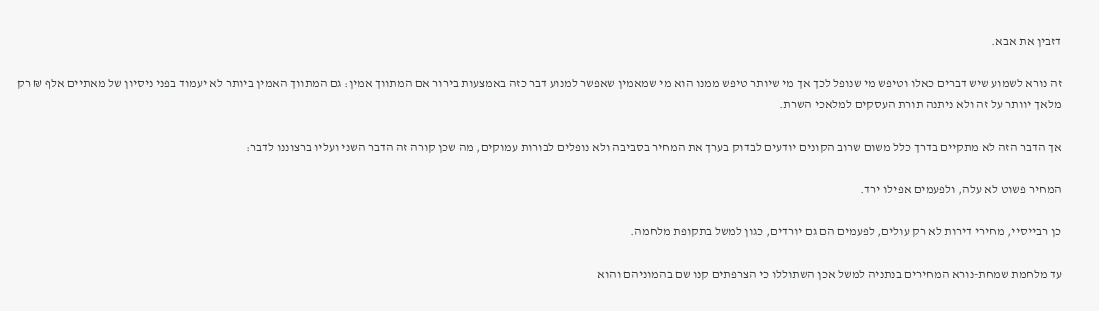דזבין את אבא.

זה נורא לשמוע שיש דברים כאלו וטיפש מי שנופל לכך אך מי שיותר טיפש ממנו הוא מי שמאמין שאפשר למנוע דבר כזה באמצעות בירור אם המתווך אמין: גם המתווך האמין ביותר לא יעמוד בפני ניסיון של מאתיים אלף ₪ רק מלאך יוותר על זה ולא ניתנה תורת העסקים למלאכי השרת.

אך הדבר הזה לא מתקיים בדרך כלל משום שרוב הקונים יודעים לבדוק בערך את המחיר בסביבה ולא נופלים לבורות עמוקים, מה שכן קורה זה הדבר השני ועליו ברצוננו לדבר:

המחיר פשוט לא עלה, ולפעמים אפילו ירד.

כן רבייסיי, מחירי דירות לא רק עולים, לפעמים הם גם יורדים, כגון למשל בתקופת מלחמה.

עד מלחמת שמחת-נורא המחירים בנתניה למשל אכן השתוללו כי הצרפתים קנו שם בהמוניהם והוא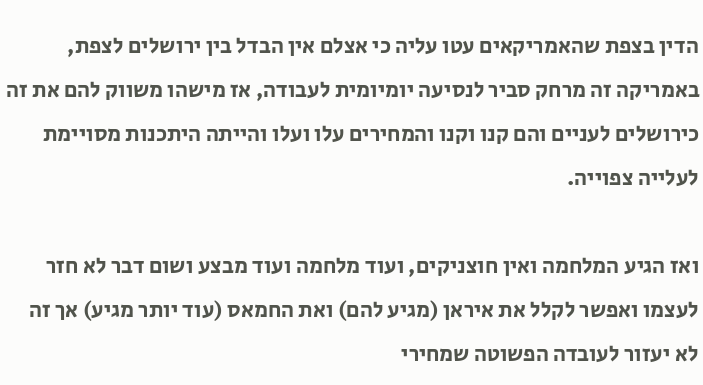הדין בצפת שהאמריקאים עטו עליה כי אצלם אין הבדל בין ירושלים לצפת, באמריקה זה מרחק סביר לנסיעה יומיומית לעבודה, אז מישהו משווק להם את זה כירושלים לעניים והם קנו וקנו והמחירים עלו ועלו והייתה היתכנות מסויימת לעלייה צפוייה.

ואז הגיע המלחמה ואין חוצניקים, ועוד מלחמה ועוד מבצע ושום דבר לא חזר לעצמו ואפשר לקלל את איראן (מגיע להם) ואת החמאס (עוד יותר מגיע) אך זה לא יעזור לעובדה הפשוטה שמחירי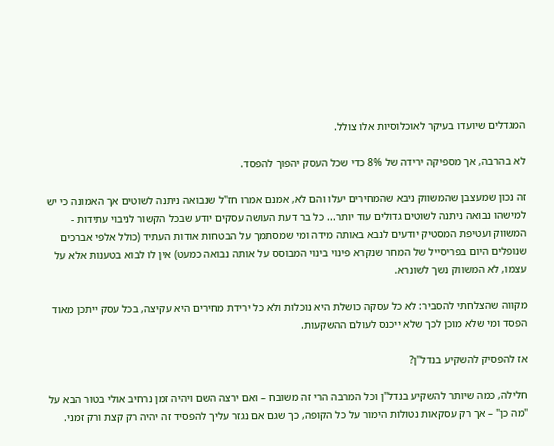המגדלים שיועדו בעיקר לאוכלוסיות אלו צולל.

לא בהרבה, אך מספיקה ירידה של 8% כדי שכל העסק יהפוך להפסד.

זה נכון שמעצבן שהמשווק ניבא שהמחירים יעלו והם לא, אמנם אמרו חז"ל שנבואה ניתנה לשוטים אך האמונה כי יש למישהו נבואה ניתנה לשוטים גדולים עוד יותר... כל בר דעת העושה עסקים יודע שבכל הקשור לניבוי עתידות - המשווק ועטיפת המסטיק יודעים לנבא באותה מידה ומי שמסתמך על הבטחות אודות העתיד (כולל אלפי אברכים שנופלים היום בפריסייל של המחר שנקרא פינוי בינוי המבוסס על אותה נבואה כמעט) אין לו לבוא בטענות אלא על עצמו, לא המשווק נשך לשונרא.

מקווה שהצלחתי להסביר: לא כל עסקה כושלת היא נוכלות ולא כל ירידת מחירים היא עקיצה, בכל עסק ייתכן מאוד הפסד ומי שלא מוכן לכך שלא ייכנס לעולם ההשקעות.

אז להפסיק להשקיע בנדל"ן?

חלילה, כמה שיותר להשקיע בנדל"ן וכל המרבה הרי זה משובח – ואם ירצה השם ויהיה זמן נרחיב אולי בטור הבא על "מה כן" – אך רק עסקאות נטולות הימור על כל הקופה, כך שגם אם נגזר עליך להפסיד זה יהיה רק קצת ורק זמני.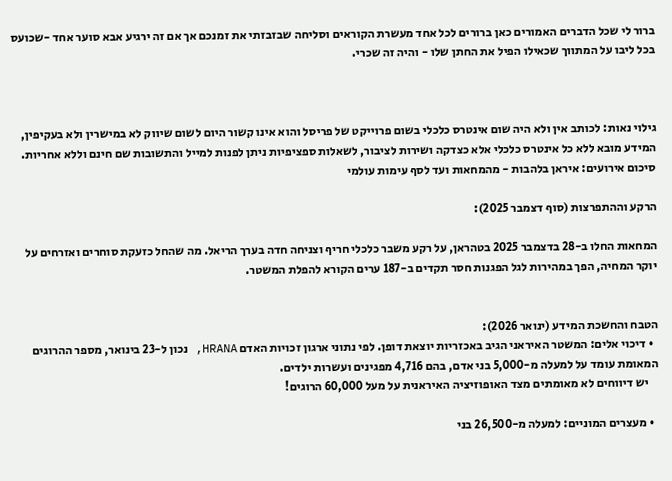ברור לי שכל הדברים האמורים כאן ברורים לכל אחד מעשרת הקוראים וסליחה שבזבזתי את זמנכם אך אם זה ירגיע אבא סוער אחד -שכועס בכל ליבו על המתווך שכאילו הפיל את החתן שלו - והיה זה שכרי.



גילוי נאות: לכותב אין ולא היה שום אינטרס כלכלי בשום פרוייקט של פריסל והוא אינו קשור היום לשום שיווק לא במישרין ולא בעקיפין, המידע מובא ללא כל אינטרס כלכלי אלא כצדקה ושירות לציבור, לשאלות ספציפיות ניתן לפנות למייל והתשובות שם חינם וללא אחריות.
סיכום אירועים: איראן בלהבות - מהמחאות ועד לסף עימות עולמי

הרקע וההתפרצות (סוף דצמבר 2025):

המחאות החלו ב-28 בדצמבר 2025 בטהראן, על רקע משבר כלכלי חריף וצניחה חדה בערך הריאל. מה שהחל כזעקת סוחרים ואזרחים על יוקר המחיה, הפך במהירות לגל הפגנות חסר תקדים ב-187 ערים הקורא להפלת המשטר.


הטבח והחשכת המידע (ינואר 2026):
  • דיכוי אלים: המשטר האיראני הגיב באכזריות יוצאת דופן. לפי נתוני ארגון זכויות האדם HRANA, נכון ל-23 בינואר, מספר ההרוגים המאומת עומד על למעלה מ-5,000 בני אדם, בהם 4,716 מפגינים ועשרות ילדים.
    יש דיווחים לא מאומתים מצד האופוזיציה האיראנית על מעל 60,000 הרוגים!

  • מעצרים המוניים: למעלה מ-26,500 בני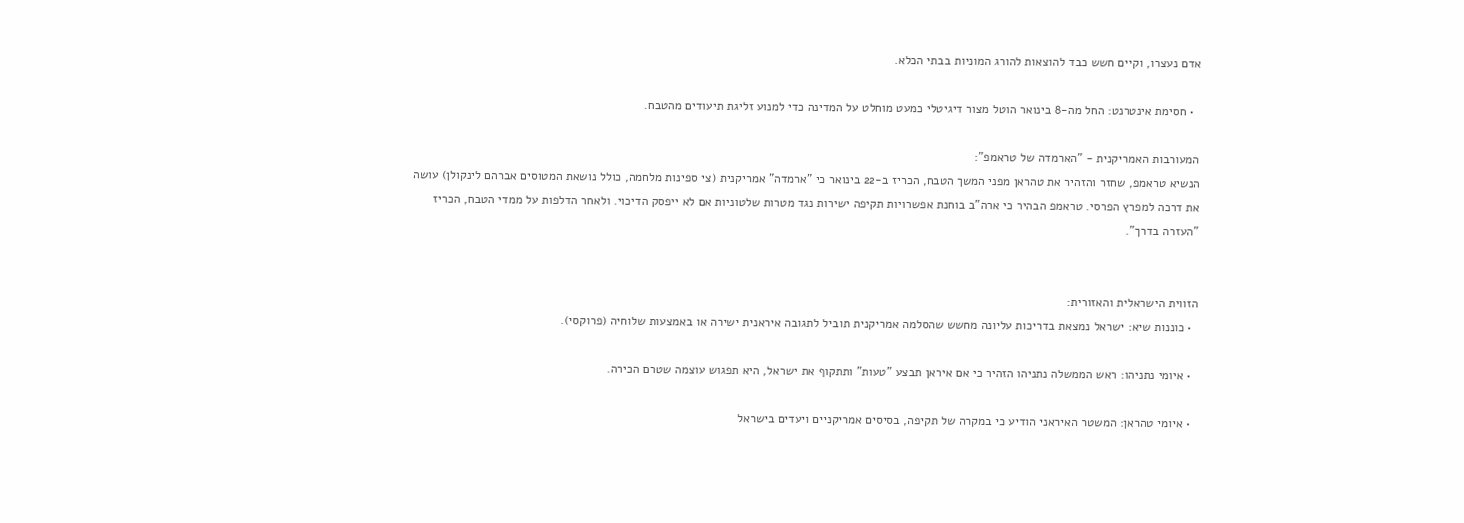אדם נעצרו, וקיים חשש כבד להוצאות להורג המוניות בבתי הכלא.

  • חסימת אינטרנט: החל מה-8 בינואר הוטל מצור דיגיטלי כמעט מוחלט על המדינה כדי למנוע זליגת תיעודים מהטבח.

המעורבות האמריקנית - "הארמדה של טראמפ":
הנשיא טראמפ, שחזר והזהיר את טהראן מפני המשך הטבח, הכריז ב-22 בינואר כי "ארמדה" אמריקנית (צי ספינות מלחמה, כולל נושאת המטוסים אברהם לינקולן) עושה את דרכה למפרץ הפרסי. טראמפ הבהיר כי ארה"ב בוחנת אפשרויות תקיפה ישירות נגד מטרות שלטוניות אם לא ייפסק הדיכוי. ולאחר הדלפות על ממדי הטבח, הכריז "העזרה בדרך".


הזווית הישראלית והאזורית:
  • כוננות שיא: ישראל נמצאת בדריכות עליונה מחשש שהסלמה אמריקנית תוביל לתגובה איראנית ישירה או באמצעות שלוחיה (פרוקסי).

  • איומי נתניהו: ראש הממשלה נתניהו הזהיר כי אם איראן תבצע "טעות" ותתקוף את ישראל, היא תפגוש עוצמה שטרם הכירה.

  • איומי טהראן: המשטר האיראני הודיע כי במקרה של תקיפה, בסיסים אמריקניים ויעדים בישראל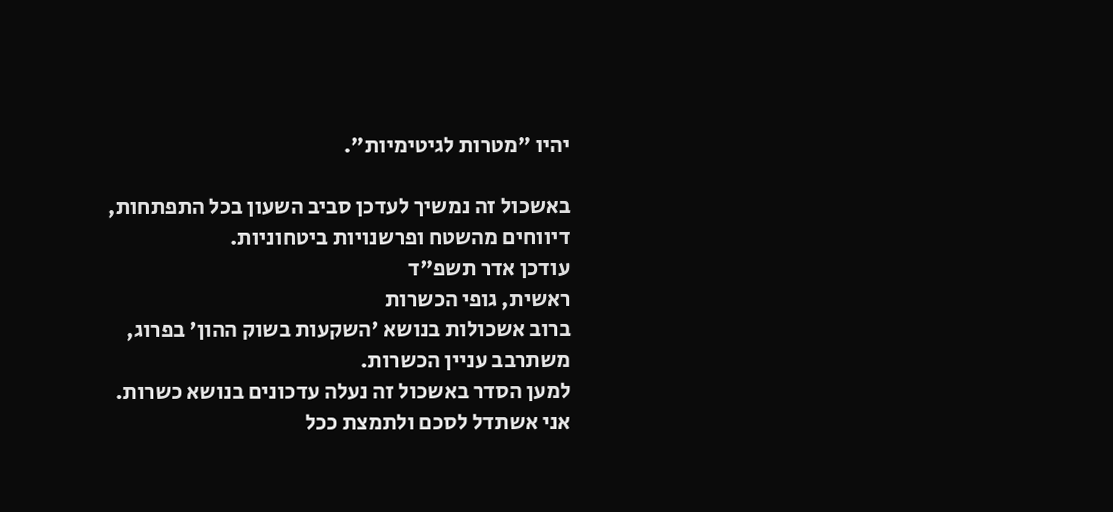יהיו "מטרות לגיטימיות".

באשכול זה נמשיך לעדכן סביב השעון בכל התפתחות, דיווחים מהשטח ופרשנויות ביטחוניות.
עודכן אדר תשפ"ד
ראשית, גופי הכשרות
ברוב אשכולות בנושא 'השקעות בשוק ההון' בפרוג, משתרבב עניין הכשרות.
למען הסדר באשכול זה נעלה עדכונים בנושא כשרות.
אני אשתדל לסכם ולתמצת ככל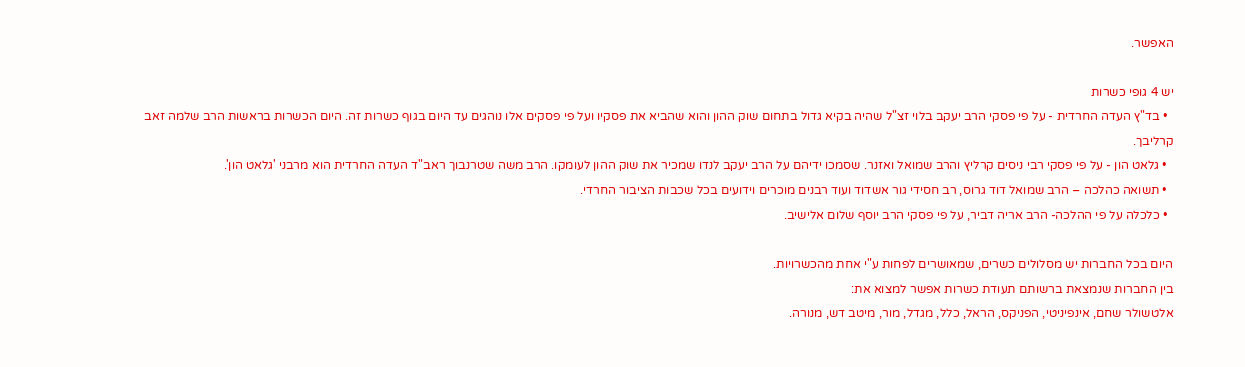האפשר.

יש 4 גופי כשרות
  • בד"ץ העדה החרדית - על פי פסקי הרב יעקב בלוי זצ"ל שהיה בקיא גדול בתחום שוק ההון והוא שהביא את פסקיו ועל פי פסקים אלו נוהגים עד היום בגוף כשרות זה. היום הכשרות בראשות הרב שלמה זאב קרליבך.
  • גלאט הון - על פי פסקי רבי ניסים קרליץ והרב שמואל ואזנר. שסמכו ידיהם על הרב יעקב לנדו שמכיר את שוק ההון לעומקו. הרב משה שטרנבוך ראב"ד העדה החרדית הוא מרבני 'גלאט הון'.
  • תשואה כהלכה – הרב שמואל דוד גרוס, רב חסידי גור אשדוד ועוד רבנים מוכרים וידועים בכל שכבות הציבור החרדי.
  • כלכלה על פי ההלכה- הרב אריה דביר, על פי פסקי הרב יוסף שלום אלישיב.

היום בכל החברות יש מסלולים כשרים, שמאושרים לפחות ע"י אחת מהכשרויות.
בין החברות שנמצאת ברשותם תעודת כשרות אפשר למצוא את:
אלטשולר שחם, אינפיניטי, הפניקס, הראל, כלל, מגדל, מור, מיטב דש, מנורה.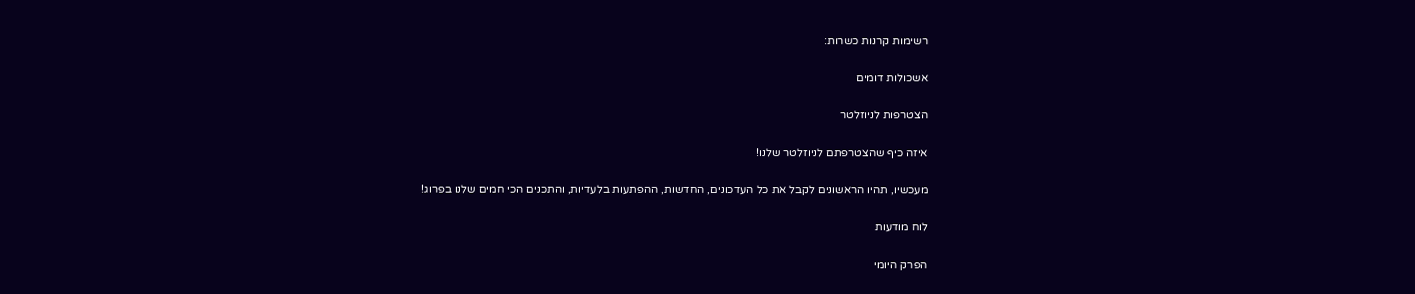רשימות קרנות כשרות:

אשכולות דומים

הצטרפות לניוזלטר

איזה כיף שהצטרפתם לניוזלטר שלנו!

מעכשיו, תהיו הראשונים לקבל את כל העדכונים, החדשות, ההפתעות בלעדיות, והתכנים הכי חמים שלנו בפרוג!

לוח מודעות

הפרק היומי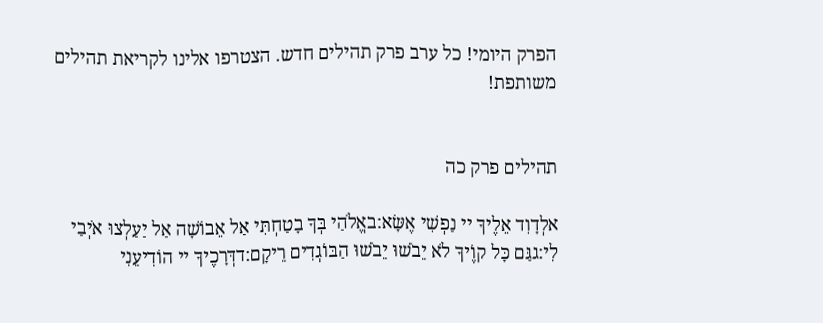הפרק היומי! כל ערב פרק תהילים חדש. הצטרפו אלינו לקריאת תהילים משותפת!


תהילים פרק כה

אלְדָוִד אֵלֶיךָ יי נַפְשִׁי אֶשָּׂא:באֱלֹהַי בְּךָ בָטַחְתִּי אַל אֵבוֹשָׁה אַל יַעַלְצוּ אֹיְבַי לִי:גגַּם כָּל קוֶֹיךָ לֹא יֵבֹשׁוּ יֵבֹשׁוּ הַבּוֹגְדִים רֵיקָם:דדְּרָכֶיךָ יי הוֹדִיעֵנִי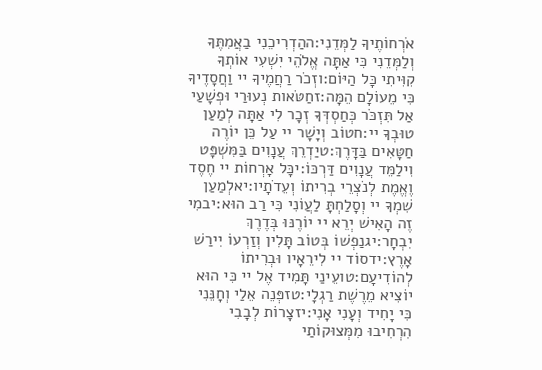אֹרְחוֹתֶיךָ לַמְּדֵנִי:ההַדְרִיכֵנִי בַאֲמִתֶּךָ וְלַמְּדֵנִי כִּי אַתָּה אֱלֹהֵי יִשְׁעִי אוֹתְךָ קִוִּיתִי כָּל הַיּוֹם:וזְכֹר רַחֲמֶיךָ יי וַחֲסָדֶיךָ כִּי מֵעוֹלָם הֵמָּה:זחַטֹּאות נְעוּרַי וּפְשָׁעַי אַל תִּזְכֹּר כְּחַסְדְּךָ זְכָר לִי אַתָּה לְמַעַן טוּבְךָ יי:חטוֹב וְיָשָׁר יי עַל כֵּן יוֹרֶה חַטָּאִים בַּדָּרֶךְ:טיַדְרֵךְ עֲנָוִים בַּמִּשְׁפָּט וִילַמֵּד עֲנָוִים דַּרְכּוֹ:יכָּל אָרְחוֹת יי חֶסֶד וֶאֱמֶת לְנֹצְרֵי בְרִיתוֹ וְעֵדֹתָיו:יאלְמַעַן שִׁמְךָ יי וְסָלַחְתָּ לַעֲוֹנִי כִּי רַב הוּא:יבמִי זֶה הָאִישׁ יְרֵא יי יוֹרֶנּוּ בְּדֶרֶךְ יִבְחָר:יגנַפְשׁוֹ בְּטוֹב תָּלִין וְזַרְעוֹ יִירַשׁ אָרֶץ:ידסוֹד יי לִירֵאָיו וּבְרִיתוֹ לְהוֹדִיעָם:טועֵינַי תָּמִיד אֶל יי כִּי הוּא יוֹצִיא מֵרֶשֶׁת רַגְלָי:טזפְּנֵה אֵלַי וְחָנֵּנִי כִּי יָחִיד וְעָנִי אָנִי:יזצָרוֹת לְבָבִי הִרְחִיבוּ מִמְּצוּקוֹתַי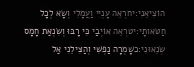הוֹצִיאֵנִי:יחרְאֵה עָנְיִי וַעֲמָלִי וְשָׂא לְכָל חַטֹּאותָי:יטרְאֵה אוֹיְבַי כִּי רָבּוּ וְשִׂנְאַת חָמָס שְׂנֵאוּנִי:כשָׁמְרָה נַפְשִׁי וְהַצִּילֵנִי אַל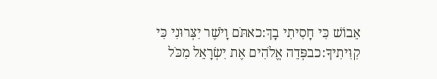אֵבוֹשׁ כִּי חָסִיתִי בָךְ:כאתֹּם וָיֹשֶׁר יִצְּרוּנִי כִּי קִוִּיתִיךָ:כבפְּדֵה אֱלֹהִים אֶת יִשְׂרָאֵל מִכֹּל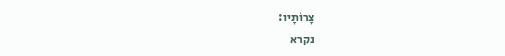צָרוֹתָיו:
נקרא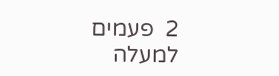2  פעמים
למעלה